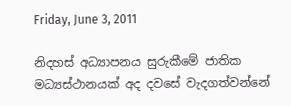Friday, June 3, 2011

නිදහස් අධ්‍යාපනය සුරුකීමේ ජාතික මධ්‍යස්ථානයක් අද දවසේ වැදගත්වන්නේ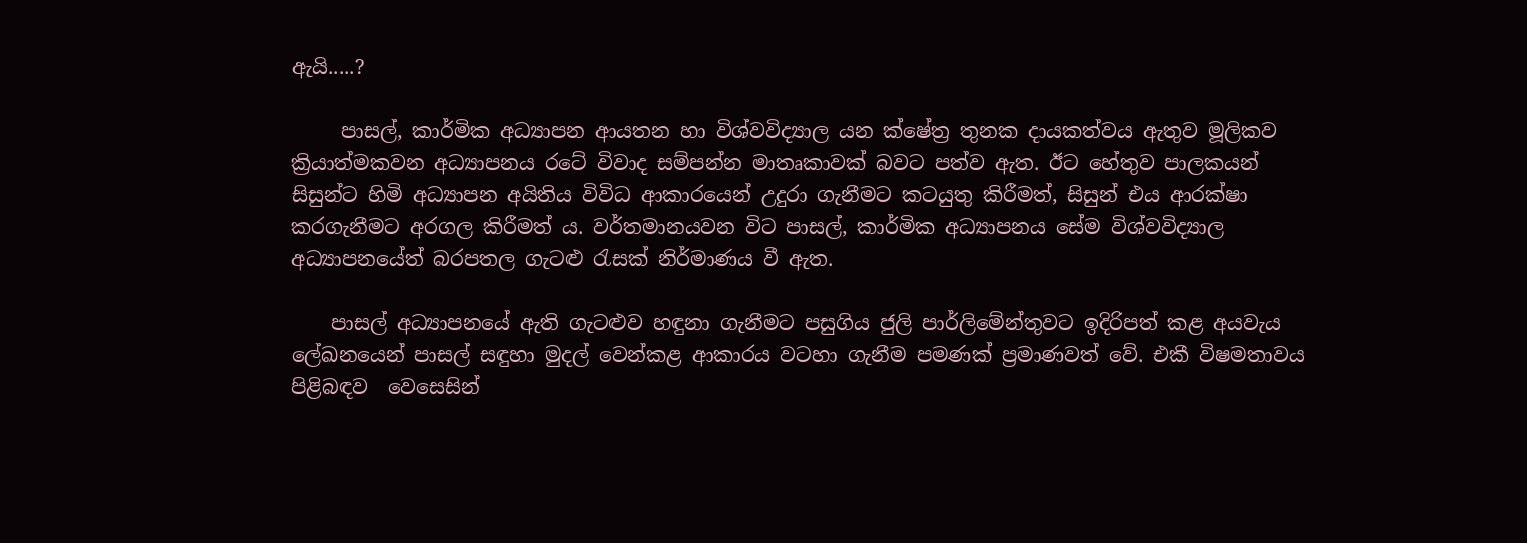ඇයි.....?

     පාසල්, කාර්මික අධ්‍යාපන ආයතන හා විශ්වවිද්‍යාල යන ක්ෂේත්‍ර තුනක දායකත්වය ඇතුව මූලිකව ක්‍රියාත්මකවන අධ්‍යාපනය රටේ විවාද සම්පන්න මාතෘකාවක් බවට පත්ව ඇත. ඊට හේතුව පාලකයන් සිසුන්ට හිමි අධ්‍යාපන අයිතිය විවිධ ආකාරයෙන් උදුරා ගැනීමට කටයුතු කිරීමත්, සිසුන් එය ආරක්ෂා කරගැනීමට අරගල කිරීමත් ය. වර්තමානයවන විට පාසල්, කාර්මික අධ්‍යාපනය සේම විශ්වවිද්‍යාල අධ්‍යාපනයේත් බරපතල ගැටළු රැසක් නිර්මාණය වී ඇත.

    පාසල් අධ්‍යාපනයේ ඇති ගැටළුව හඳුනා ගැනීමට පසුගිය ජුලි පාර්ලිමේන්තුවට ඉදිරිපත් කළ අයවැය ලේඛනයෙන් පාසල් සඳුහා මුදල් වෙන්කළ ආකාරය වටහා ගැනීම පමණක් ප්‍රමාණවත් වේ. එකී විෂමතාවය පිළිබඳව  වෙසෙසින්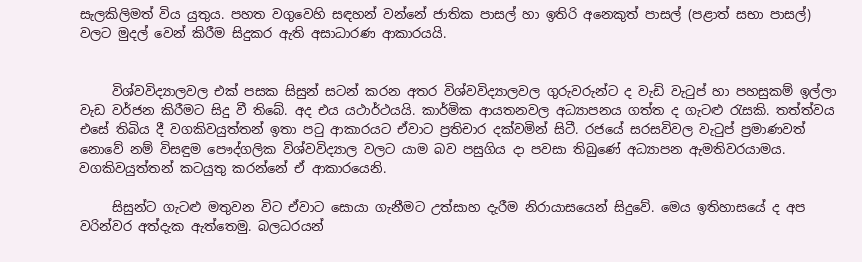සැලකිලිමත් විය යුතුය. පහත වගුවෙහි සඳහන් වන්නේ ජාතික පාසල් හා ඉතිරි අනෙකුත් පාසල් (පළාත් සභා පාසල්) වලට මුදල් වෙන් කිරීම සිදුකර ඇති අසාධාරණ ආකාරයයි.


     විශ්වවිද්‍යාලවල එක් පසක සිසුන් සටන් කරන අතර විශ්වවිද්‍යාලවල ගුරුවරුන්ට ද වැඩි වැටුප් හා පහසුකම් ඉල්ලා වැඩ වර්ජන කිරීමට සිදු වී තිබේ. අද එය යථාර්ථයයි. කාර්මික ආයතනවල අධ්‍යාපනය ගත්ත ද ගැටළු රැසකි. තත්ත්වය එසේ තිබිය දී වගකිවයුත්තන් ඉතා පටු ආකාරයට ඒවාට ප්‍රතිචාර දක්වමින් සිටී. රජයේ සරසවිවල වැටුප් ප්‍රමාණවත් නොවේ නම් විසඳුම පෞද්ගලික විශ්වවිද්‍යාල වලට යාම බව පසුගිය දා පවසා තිබුණේ අධ්‍යාපන ඇමතිවරයාමය. වගකිවයුත්තන් කටයුතු කරන්නේ ඒ ආකාරයෙනි.

     සිසුන්ට ගැටළු මතුවන විට ඒවාට සොයා ගැනීමට උත්සාහ දැරීම නිරායාසයෙන් සිදුවේ. මෙය ඉතිහාසයේ ද අප වරින්වර අත්දැක ඇත්තෙමු. බලධරයන්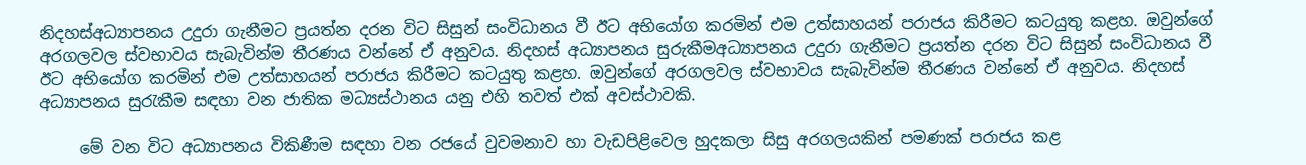නිදහස්අධ්‍යාපනය උදුරා ගැනීමට ප්‍රයත්න දරන විට සිසුන් සංවිධානය වී ඊට අභියෝග කරමින් එම උත්සාහයන් පරාජය කිරීමට කටයුතු කළහ. ඔවුන්ගේ අරගලවල ස්වභාවය සැබැවින්ම තීරණය වන්නේ ඒ අනුවය. නිදහස් අධ්‍යාපනය සුරුකීමඅධ්‍යාපනය උදුරා ගැනීමට ප්‍රයත්න දරන විට සිසුන් සංවිධානය වී ඊට අභියෝග කරමින් එම උත්සාහයන් පරාජය කිරීමට කටයුතු කළහ. ඔවුන්ගේ අරගලවල ස්වභාවය සැබැවින්ම තීරණය වන්නේ ඒ අනුවය. නිදහස් අධ්‍යාපනය සුරැකීම සඳහා වන ජාතික මධ්‍යස්ථානය යනු එහි තවත් එක් අවස්ථාවකි.

     මේ වන විට අධ්‍යාපනය විකිණීම සඳහා වන රජයේ වුවමනාව හා වැඩපිළිවෙල හුදකලා සිසු අරගලයකින් පමණක් පරාජය කළ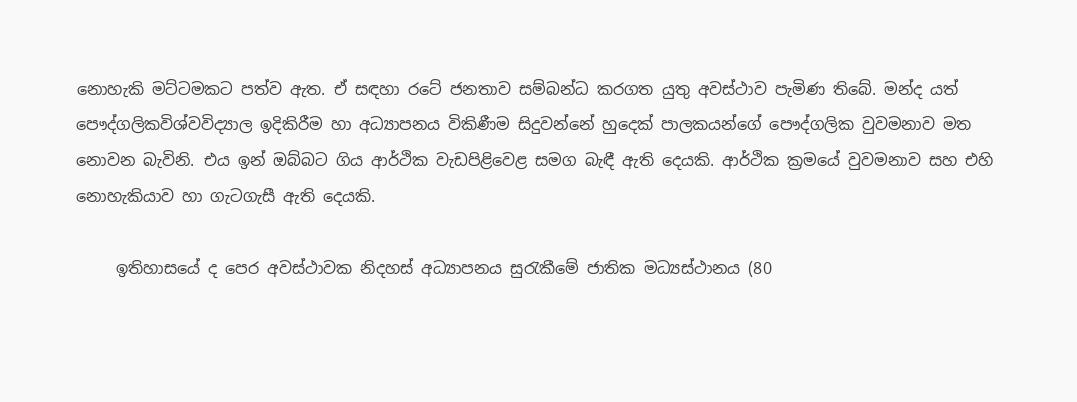නොහැකි මට්ටමකට පත්ව ඇත. ඒ සඳහා රටේ ජනතාව සම්බන්ධ කරගත යුතු අවස්ථාව පැමිණ තිබේ. මන්ද යත් පෞද්ගලිකවිශ්වවිද්‍යාල ඉදිකිරීම හා අධ්‍යාපනය විකිණීම සිදුවන්නේ හුදෙක් පාලකයන්ගේ පෞද්ගලික වුවමනාව මත නොවන බැවිනි. එය ඉන් ඔබ්බට ගිය ආර්ථික වැඩපිළිවෙළ සමග බැඳී ඇති දෙයකි. ආර්ථික ක්‍රමයේ වුවමනාව සහ එහි නොහැකියාව හා ගැටගැසී ඇති දෙයකි.

     ඉතිහාසයේ ද පෙර අවස්ථාවක නිදහස් අධ්‍යාපනය සුරැකීමේ ජාතික මධ්‍යස්ථානය (80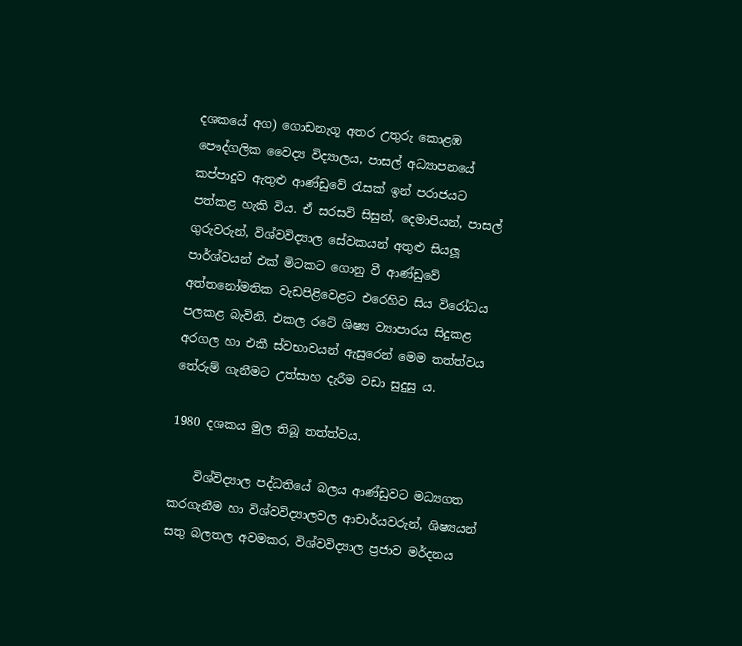දශකයේ අග) ගොඩනැගූ අතර උතුරු කොළඹ පෞද්ගලික වෛද්‍ය විද්‍යාලය, පාසල් අධ්‍යාපනයේ කප්පාදුව ඇතුළු ආණ්ඩුවේ රැසක් ඉන් පරාජයට පත්කළ හැකි විය. ඒ සරසවි සිසුන්, දෙමාපියන්, පාසල් ගුරුවරුන්, විශ්වවිද්‍යාල සේවකයන් අතුළු සියලූ පාර්ශ්වයන් එක් මිටකට ගොනු වී ආණ්ඩුවේ අත්තනෝමතික වැඩපිළිවෙළට එරෙහිව සිය විරෝධය පලකළ බැවිනි. එකල රටේ ශිෂ්‍ය ව්‍යාපාරය සිදුකළ අරගල හා එකී ස්වභාවයන් ඇසුරෙන් මෙම තත්ත්වය තේරුම් ගැනීමට උත්සාහ දැරීම වඩා සුදුසු ය.

1980 දශකය මුල තිබූ තත්ත්වය.

    විශ්විද්‍යාල පද්ධතියේ බලය ආණ්ඩුවට මධ්‍යගත කරගැනීම හා විශ්වවිද්‍යාලවල ආචාර්යවරුන්, ශිෂ්‍යයන් සතු බලතල අවමකර, විශ්වවිද්‍යාල ප්‍රජාව මර්දනය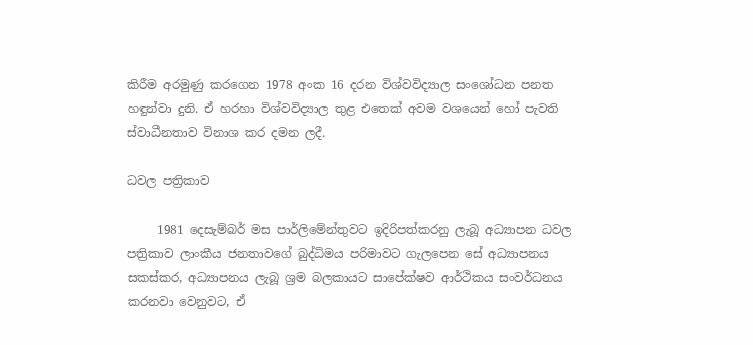කිරීම අරමුණු කරගෙන 1978 අංක 16 දරන විශ්වවිද්‍යාල සංශෝධන පනත හඳුන්වා දුනි. ඒ හරහා විශ්වවිද්‍යාල තුළ එතෙක් අවම වශයෙන් හෝ පැවති ස්වාධීනතාව විනාශ කර දමන ලදී.

ධවල පත්‍රිකාව

     1981 දෙසැම්බර් මස පාර්ලිමේන්තුවට ඉදිරිපත්කරනු ලැබූ අධ්‍යාපන ධවල පත්‍රිකාව ලාංකීය ජනතාවගේ බුද්ධිමය පරිමාවට ගැලපෙන සේ අධ්‍යාපනය සකස්කර, අධ්‍යාපනය ලැබූ ශ්‍රම බලකායට සාපේක්ෂව ආර්ථිකය සංවර්ධනය කරනවා වෙනුවට, ඒ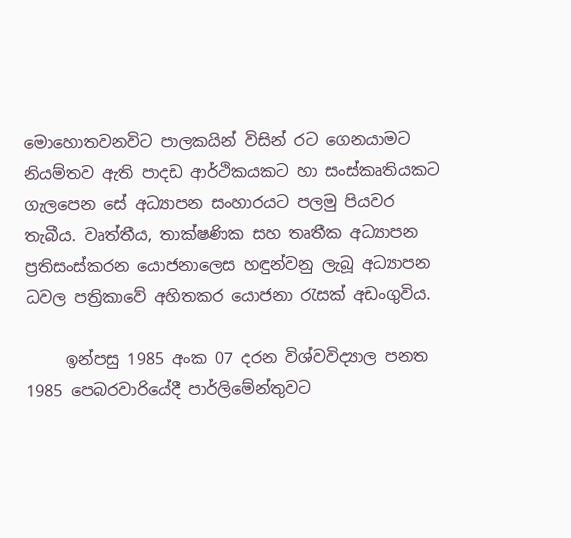මොහොතවනවිට පාලකයින් විසින් රට ගෙනයාමට නියම්තව ඇති පාදඩ ආර්ථිකයකට හා සංස්කෘතියකට ගැලපෙන සේ අධ්‍යාපන සංහාරයට පලමු පියවර තැබීය. වෘත්තීය, තාක්ෂණික සහ තෘතීක අධ්‍යාපන ප්‍රතිසංස්කරන යොජනාලෙස හඳුන්වනු ලැබූ අධ්‍යාපන ධවල පත්‍රිකාවේ අහිතකර යොජනා රැසක් අඩංගුවිය.

     ඉන්පසු 1985 අංක 07 දරන විශ්වවිද්‍යාල පනත 1985 පෙබරවාරියේදී පාර්ලිමේන්තුවට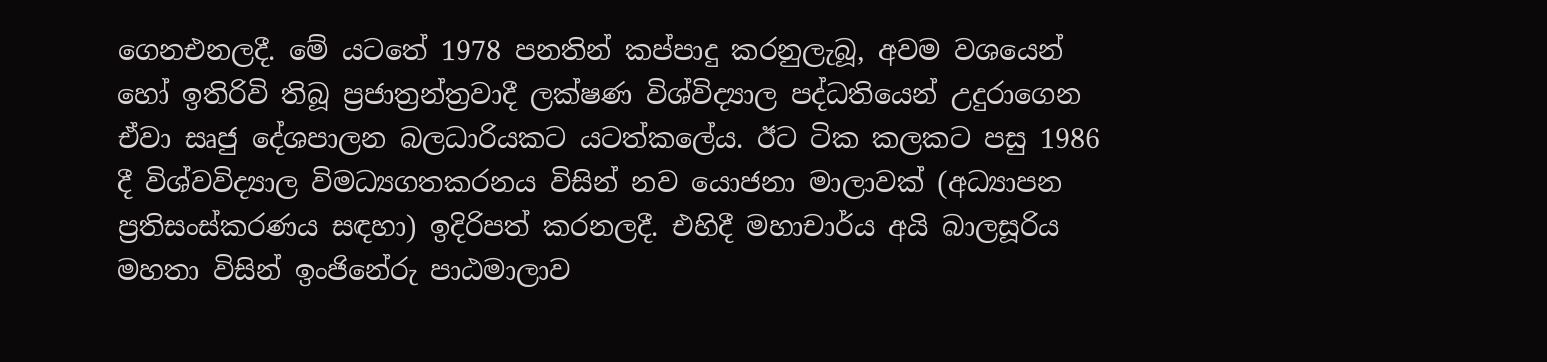ගෙනඑනලදී. මේ යටතේ 1978 පනතින් කප්පාදු කරනුලැබූ, අවම වශයෙන් හෝ ඉතිරිවි තිබූ ප්‍රජාත්‍රන්ත්‍රවාදී ලක්ෂණ විශ්විද්‍යාල පද්ධතියෙන් උදුරාගෙන ඒවා සෘජු දේශපාලන බලධාරියකට යටත්කලේය. ඊට ටික කලකට පසු 1986 දී විශ්වවිද්‍යාල විමධ්‍යගතකරනය විසින් නව යොජනා මාලාවක් (අධ්‍යාපන ප්‍රතිසංස්කරණය සඳහා) ඉදිරිපත් කරනලදී. එහිදී මහාචාර්ය අයි බාලසූරිය මහතා විසින් ඉංජිනේරු පාඨමාලාව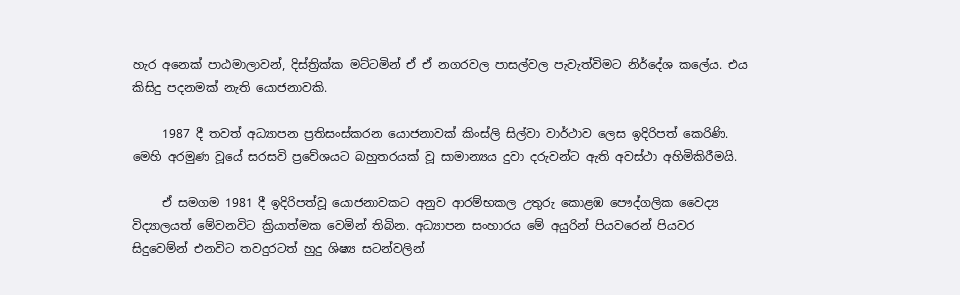හැර අනෙක් පාඨමාලාවන්, දිස්ත්‍රික්ක මට්ටමින් ඒ ඒ නගරවල පාසල්වල පැවැත්විමට නිර්දේශ කලේය. එය කිසිදු පදනමක් නැති යොජනාවකි.

     1987 දී තවත් අධ්‍යාපන ප්‍රතිසංස්කරන යොජනාවක් කිංස්ලි සිල්වා වාර්ථාව ලෙස ඉදිරිපත් කෙරිණි. මෙහි අරමුණ වූයේ සරසවි ප්‍රවේශයට බහුතරයක් වූ සාමාන්‍යය දුවා දරුවන්ට ඇති අවස්ථා අහිමිකිරීමයි.

     ඒ සමගම 1981 දී ඉදිරිපත්වූ යොජනාවකට අනුව ආරම්භකල උතුරු කොළඹ පෞද්ගලික වෛද්‍ය විද්‍යාලයත් මේවනවිට ක්‍රියාත්මක වෙමින් තිබින. අධ්‍යාපන සංහාරය මේ අයුරින් පියවරෙන් පියවර සිදුවෙම්න් එනවිට තවදුරටත් හුදු ශිෂ්‍ය සටන්වලින්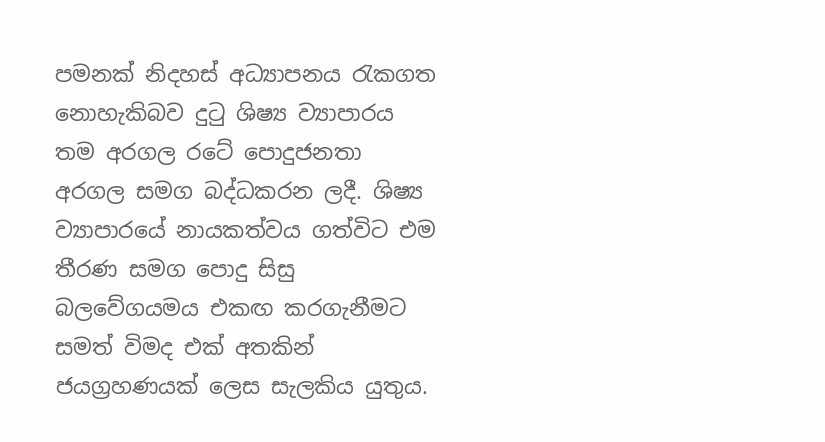පමනක් නිදහස් අධ්‍යාපනය රැකගත නොහැකිබව දුටු ශිෂ්‍ය ව්‍යාපාරය තම අරගල රටේ පොදුජනතා අරගල සමග බද්ධකරන ලදී. ශිෂ්‍ය ව්‍යාපාරයේ නායකත්වය ගත්විට එම තීරණ සමග පොදු සිසු බලවේගයමය එකඟ කරගැනීමට සමත් විමද එක් අතකින් ජයග්‍රහණයක් ලෙස සැලකිය යුතුය.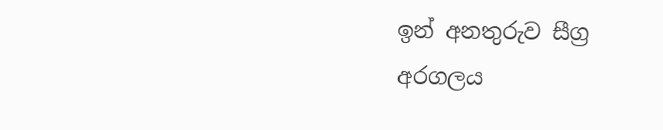ඉන් අනතුරුව සීග්‍ර අරගලය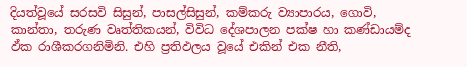දියත්වූයේ සරසවි සිසුන්, පාසල්සිසුන්, කම්කරු ව්‍යාපාරය, ගොවි, කාන්තා, තරුණ වෘත්තිකයන්, විවිධ දේශපාලන පක්ෂ හා කණ්ඩායම්ද ඵ්ක රාශීකරගනිමිනි. එහි ප්‍රතිඵලය වූයේ එකින් එක නීති,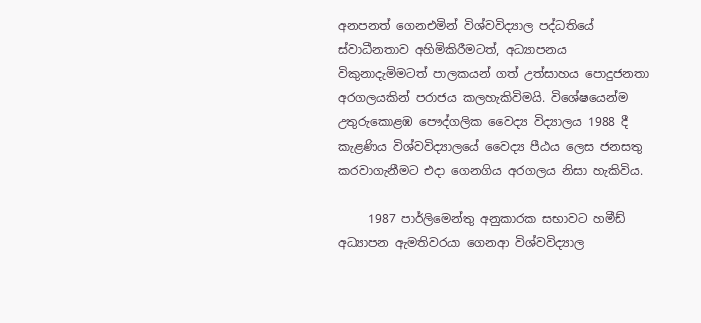අනපනත් ගෙනඑමින් විශ්වවිද්‍යාල පද්ධතියේ ස්වාධීනතාව අහිමිකිරීමටත්, අධ්‍යාපනය විකුනාදැමිමටත් පාලකයන් ගත් උත්සාහය පොදුජනතා අරගලයකින් පරාජය කලහැකිවිමයි. විශේෂයෙන්ම උතුරුකොළඹ පෞද්ගලික වෛද්‍ය විද්‍යාලය 1988 දී කැළණිය විශ්වවිද්‍යාලයේ වෛද්‍ය පීඨය ලෙස ජනසතු කරවාගැනීමට එදා ගෙනගිය අරගලය නිසා හැකිවිය.

     1987 පාර්ලිමෙන්තු අනුකාරක සභාවට හමීඩ් අධ්‍යාපන ඇමතිවරයා ගෙනආ විශ්වවිද්‍යාල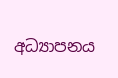අධ්‍යාපනය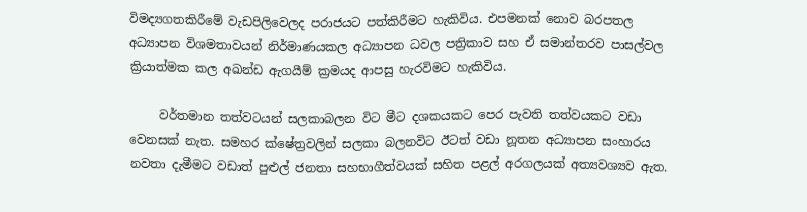විමද්‍යගතකිරීමේ වැඩපිලිවෙලද පරාජයට පත්කිරීමට හැකිවිය. එපමනක් නොව බරපතල අධ්‍යාපන විශමතාවයන් නිර්මාණයකල අධ්‍යාපන ධවල පත්‍රිකාව සහ ඒ සමාන්තරව පාසල්වල ක්‍රියාත්මක කල අඛන්ඩ ඇගයීම් ක්‍රමයද ආපසු හැරවිමට හැකිවිය.

     වර්තමාන තත්වටයන් සලකාබලන විට මීට දශකයකට පෙර පැවති තත්වයකට වඩා වෙනසක් නැත. සමහර ක්ෂේත්‍රවලින් සලකා බලනවිට ඊටත් වඩා නූතන අධ්‍යාපන සංහාරය නවතා දැමීමට වඩාත් පුළුල් ජනතා සහභාගීත්වයක් සහිත පළල් අරගලයක් අත්‍යවශ්‍යව ඇත.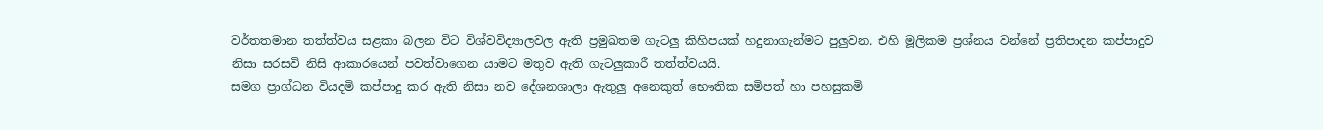වර්තතමාන තත්ත්වය සළකා බලන විට විශ්වවිද්‍යාලවල ඇති ප්‍රමුඛතම ගැටලු කිහිපයක් හදුනාගැන්මට පුලුවන. එහි මූලිකම ප්‍රශ්නය වන්නේ ප්‍රතිපාදන කප්පාදුව නිසා සරසවි නිසි ආකාරයෙන් පවත්වාගෙන යාමට මතුව ඇති ගැටලුකාරී තත්ත්වයයි.
සමග ප්‍රාග්ධන වියදමි කප්පාදු කර ඇති නිසා නව දේශනශාලා ඇතුලු අනෙකුත් භෞතික සමිපත් හා පහසුකමි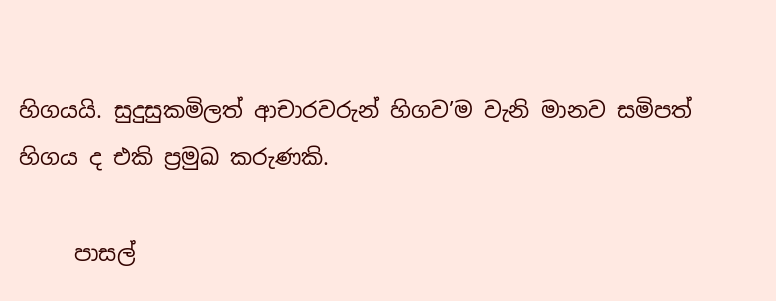හිගයයි. සුදුසුකමිලත් ආචාරවරුන් හිගව’ම වැනි මානව සමිපත් හිගය ද එකි ප්‍රමුඛ කරුණකි.

     පාසල්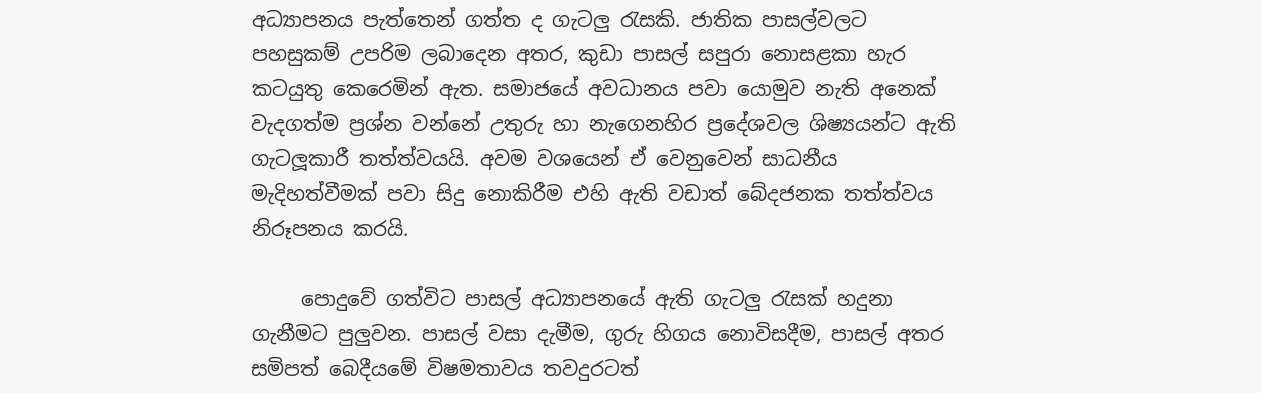අධ්‍යාපනය පැත්තෙන් ගත්ත ද ගැටලු රැසකි. ජාතික පාසල්වලට පහසුකම් උපරිම ලබාදෙන අතර, කුඩා පාසල් සපුරා නොසළකා හැර කටයුතු කෙරෙමින් ඇත. සමාජයේ අවධානය පවා යොමුව නැති අනෙක් වැදගත්ම ප්‍රශ්න වන්නේ උතුරු හා නැගෙනහිර ප්‍රදේශවල ශිෂ්‍යයන්ට ඇති ගැටලූකාරී තත්ත්වයයි. අවම වශයෙන් ඒ වෙනුවෙන් සාධනීය මැදිහත්වීමක් පවා සිදු නොකිරීම එහි ඇති වඩාත් බේදජනක තත්ත්වය නිරූපනය කරයි.

     පොදුවේ ගත්විට පාසල් අධ්‍යාපනයේ ඇති ගැටලු රැසක් හදුනා ගැනීමට පුලුවන. පාසල් වසා දැමීම, ගුරු හිගය නොවිසදීම, පාසල් අතර සමිපත් බෙදීයමේ විෂමතාවය තවදුරටත්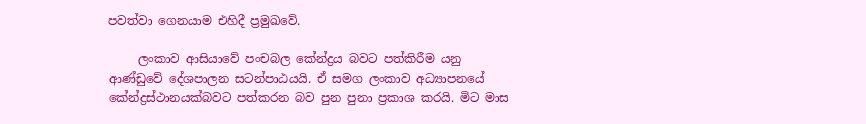පවත්වා ගෙනයාම එහිදී ප්‍රමුඛවේ.

     ලංකාව ආසියාවේ පංචබල කේන්ද්‍රය බවට පත්කිරීම යනු ආණ්ඩුවේ දේශපාලන සටන්පාඨයයි. ඒ සමග ලංකාව අධ්‍යාපනයේ කේන්ද්‍රස්ථානයක්බවට පත්කරන බව පුන පුනා ප්‍රකාශ කරයි. මිට මාස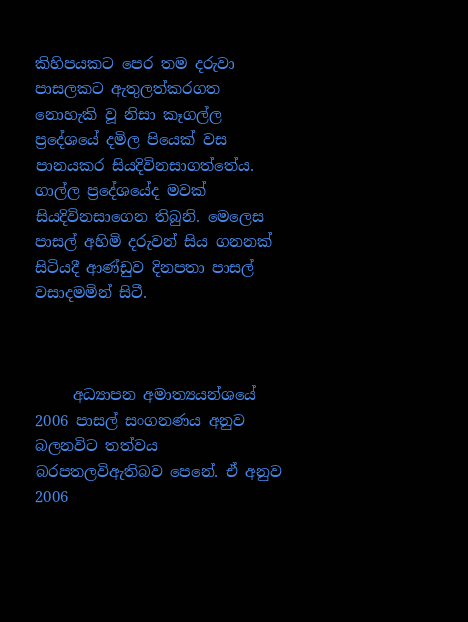කිහිපයකට පෙර තම දරුවා පාසලකට ඇතුලත්කරගත නොහැකි වූ නිසා කෑගල්ල ප්‍රදේශයේ දමිල පියෙක් වස පානයකර සියදිවිනසාගත්තේය. ගාල්ල ප්‍රදේශයේද මවක් සියදිවිනසාගෙන තිබුනි. මෙලෙස පාසල් අහිමි දරුවන් සිය ගනනක් සිටියදී ආණ්ඩුව දිනපතා පාසල් වසාදමමින් සිටී.



     අධ්‍යාපන අමාත්‍යයන්ශයේ 2006 පාසල් සංගනණය අනුව බලනවිට තත්වය බරපතලවිඇතිබව පෙනේ. ඒ අනුව 2006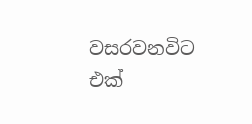වසරවනවිට එක්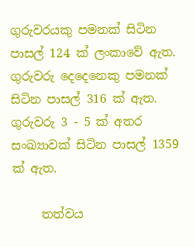ගුරුවරයකු පමනක් සිටින පාසල් 124 ක් ලංකාවේ ඇත. ගුරුවරු දෙදෙනෙකු පමනක් සිටින පාසල් 316 ක් ඇත. ගුරුවරු 3 - 5 ක් අතර සංඛ්‍යාවක් සිටින පාසල් 1359 ක් ඇත.

     තත්වය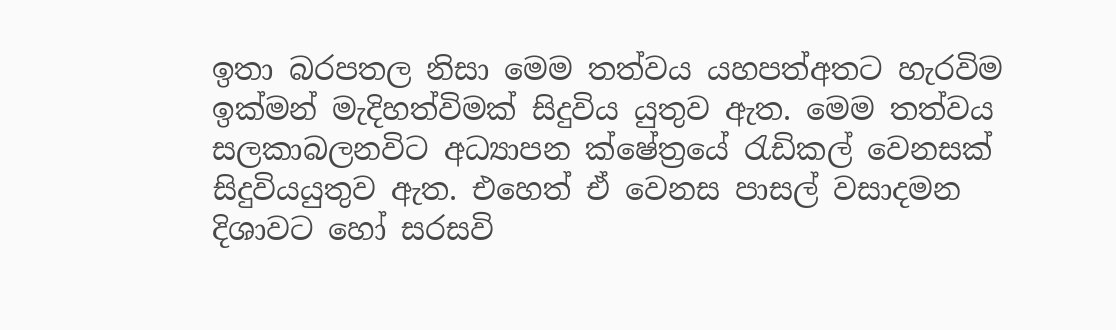ඉතා බරපතල නිසා මෙම තත්වය යහපත්අතට හැරවිම ඉක්මන් මැදිහත්විමක් සිදුවිය යුතුව ඇත. මෙම තත්වය සලකාබලනවිට අධ්‍යාපන ක්ෂේත්‍රයේ රැඩිකල් වෙනසක් සිදුවියයුතුව ඇත. එහෙත් ඒ වෙනස පාසල් වසාදමන දිශාවට හෝ සරසවි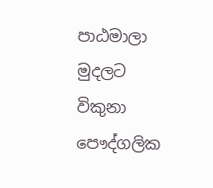පාඨමාලා මුදලට විකුනා පෞද්ගලික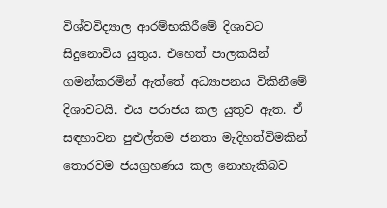විශ්වවිද්‍යාල ආරම්භකිරීමේ දිශාවට සිදුනොවිය යුතුය. එහෙත් පාලකයින් ගමන්කරමින් ඇත්තේ අධ්‍යාපනය විකිනීමේ දිශාවටයි. එය පරාජය කල යුතුව ඇත. ඒ සඳහාවන පුළුල්තම ජනතා මැදිහත්විමකින් තොරවම ජයග්‍රහණය කල නොහැකිබව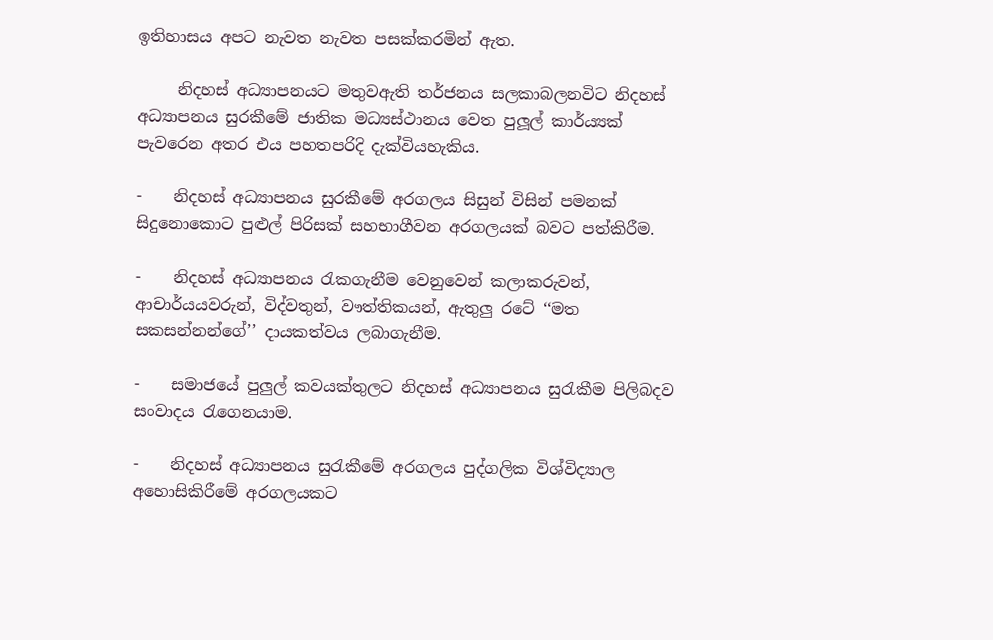ඉතිහාසය අපට නැවත නැවත පසක්කරමින් ඇත.

     නිදහස් අධ්‍යාපනයට මතුවඇති තර්ජනය සලකාබලනවිට නිදහස් අධ්‍යාපනය සුරකීමේ ජාතික මධ්‍යස්ථානය වෙත පුලූල් කාර්ය්‍යක් පැවරෙන අතර එය පහතපරිදි දැක්වියහැකිය.

-    නිදහස් අධ්‍යාපනය සුරකීමේ අරගලය සිසුන් විසින් පමනක් සිදුනොකොට පුළුල් පිරිසක් සහභාගීවන අරගලයක් බවට පත්කිරීම.

-    නිදහස් අධ්‍යාපනය රැකගැනීම වෙනුවෙන් කලාකරුවන්, ආචාර්යයවරුන්, විද්වතුන්, වෟත්තිකයන්, ඇතුලු රටේ ‘‘මත සකසන්නන්ගේ’’ දායකත්වය ලබාගැනීම.

-    සමාජයේ පුලුල් කවයක්තුලට නිදහස් අධ්‍යාපනය සුරැකීම පිලිබදව සංවාදය රැගෙනයාම.

-    නිදහස් අධ්‍යාපනය සුරැකීමේ අරගලය පුද්ගලික විශ්විද්‍යාල අහොසිකිරීමේ අරගලයකට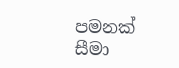පමනක් සීමා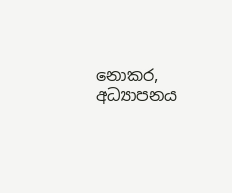නොකර, අධ්‍යාපනය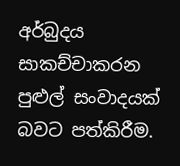අර්බුදය සාකච්චාකරන පුළුල් සංවාදයක් බවට පත්කිරීම.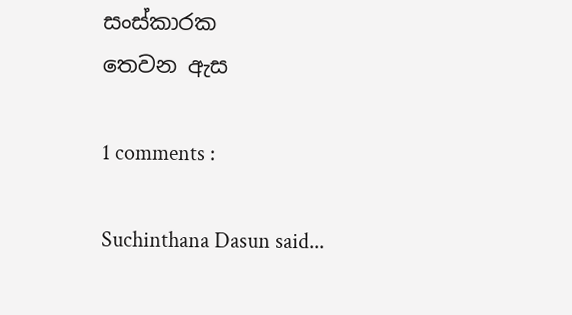සංස්කාරක
තෙවන ඇස

1 comments :

Suchinthana Dasun said...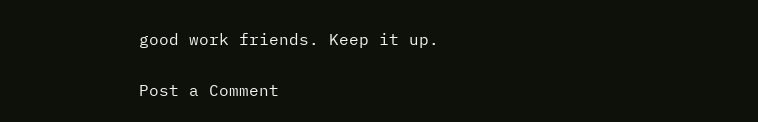good work friends. Keep it up.

Post a Comment